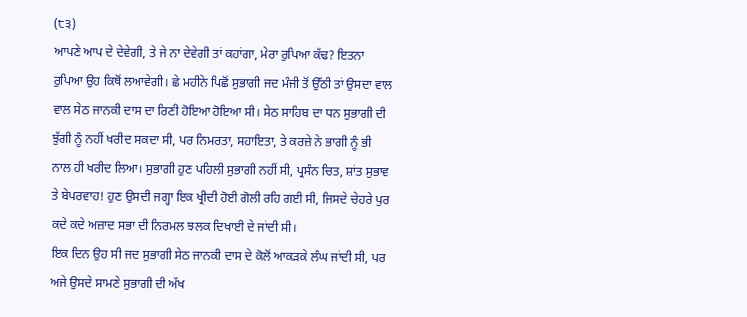(੮੩)
ਆਪਣੇ ਆਪ ਦੇ ਦੇਵੇਗੀ, ਤੇ ਜੇ ਨਾ ਦੇਵੇਗੀ ਤਾਂ ਕਹਾਂਗਾ, ਮੇਰਾ ਰੁਪਿਆ ਕੱਢ? ਇਤਨਾ ਰੁਪਿਆ ਉਹ ਕਿਥੋਂ ਲਆਵੇਗੀ। ਛੇ ਮਹੀਨੇ ਪਿਛੋਂ ਸੁਭਾਗੀ ਜਦ ਮੰਜੀ ਤੋਂ ਉੱਠੀ ਤਾਂ ਉਸਦਾ ਵਾਲ ਵਾਲ ਸੇਠ ਜਾਨਕੀ ਦਾਸ ਦਾ ਰਿਣੀ ਹੋਇਆ ਹੋਇਆ ਸੀ। ਸੇਠ ਸਾਹਿਬ ਦਾ ਧਨ ਸੁਭਾਗੀ ਦੀ ਝੁੱਗੀ ਨੂੰ ਨਹੀਂ ਖਰੀਦ ਸਕਦਾ ਸੀ, ਪਰ ਨਿਮਰਤਾ, ਸਹਾਇਤਾ, ਤੇ ਕਰਜ਼ੇ ਨੇ ਭਾਗੀ ਨੂੰ ਭੀ ਨਾਲ ਹੀ ਖਰੀਦ ਲਿਆ। ਸੁਭਾਗੀ ਹੁਣ ਪਹਿਲੀ ਸੁਭਾਗੀ ਨਹੀਂ ਸੀ, ਪ੍ਰਸੰਨ ਚਿਤ, ਸ਼ਾਂਤ ਸੁਭਾਵ ਤੇ ਬੇਪਰਵਾਹ! ਹੁਣ ਉਸਦੀ ਜਗ੍ਹਾ ਇਕ ਖ੍ਰੀਦੀ ਹੋਈ ਗੋਲੀ ਰਹਿ ਗਈ ਸੀ, ਜਿਸਦੇ ਚੇਹਰੇ ਪੁਰ ਕਦੇ ਕਦੇ ਅਜ਼ਾਦ ਸਭਾ ਦੀ ਨਿਰਮਲ ਝਲਕ ਦਿਖਾਈ ਦੇ ਜਾਂਦੀ ਸੀ।
ਇਕ ਦਿਨ ਉਹ ਸੀ ਜਦ ਸੁਭਾਗੀ ਸੇਠ ਜਾਨਕੀ ਦਾਸ ਦੇ ਕੋਲੋਂ ਆਕੜਕੇ ਲੰਘ ਜਾਂਦੀ ਸੀ, ਪਰ ਅਜੇ ਉਸਦੇ ਸਾਮਣੇ ਸੁਭਾਗੀ ਦੀ ਅੱਖ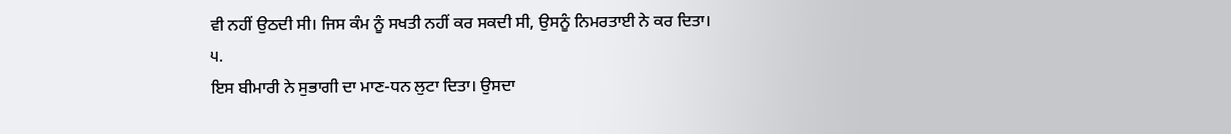ਵੀ ਨਹੀਂ ਉਠਦੀ ਸੀ। ਜਿਸ ਕੰਮ ਨੂੰ ਸਖਤੀ ਨਹੀਂ ਕਰ ਸਕਦੀ ਸੀ, ਉਸਨੂੰ ਨਿਮਰਤਾਈ ਨੇ ਕਰ ਦਿਤਾ।
੫.
ਇਸ ਬੀਮਾਰੀ ਨੇ ਸੁਭਾਗੀ ਦਾ ਮਾਣ-ਧਨ ਲੁਟਾ ਦਿਤਾ। ਉਸਦਾ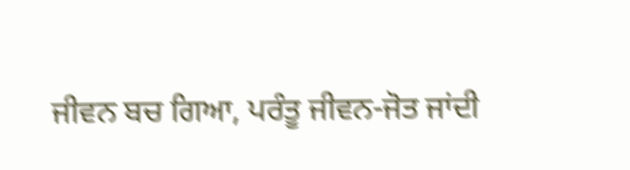ਜੀਵਨ ਬਚ ਗਿਆ, ਪਰੰਤੂ ਜੀਵਨ-ਜੋਤ ਜਾਂਦੀ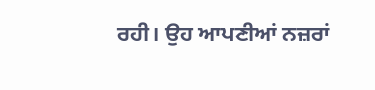ਰਹੀ। ਉਹ ਆਪਣੀਆਂ ਨਜ਼ਰਾਂ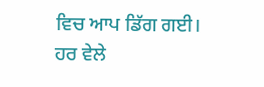ਵਿਚ ਆਪ ਡਿੱਗ ਗਈ। ਹਰ ਵੇਲੇ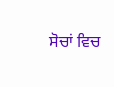ਸੋਚਾਂ ਵਿਚ